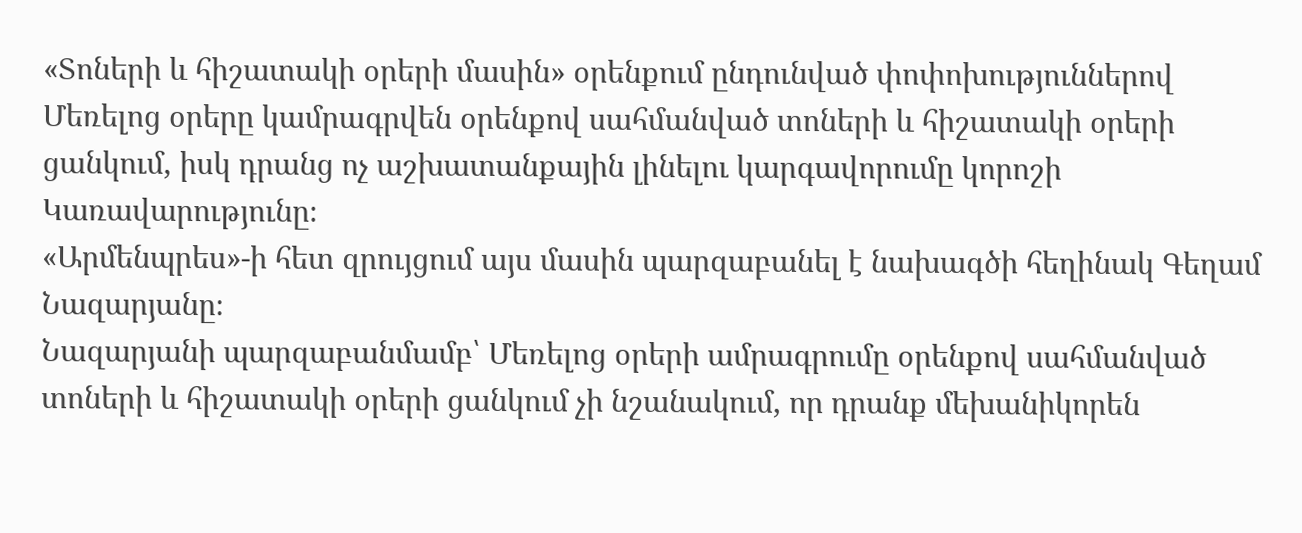«Տոների և հիշատակի օրերի մասին» օրենքում ընդունված փոփոխություններով Մեռելոց օրերը կամրագրվեն օրենքով սահմանված տոների և հիշատակի օրերի ցանկում, իսկ դրանց ոչ աշխատանքային լինելու կարգավորումը կորոշի Կառավարությունը։
«Արմենպրես»-ի հետ զրույցում այս մասին պարզաբանել է նախագծի հեղինակ Գեղամ Նազարյանը։
Նազարյանի պարզաբանմամբ՝ Մեռելոց օրերի ամրագրումը օրենքով սահմանված տոների և հիշատակի օրերի ցանկում չի նշանակում, որ դրանք մեխանիկորեն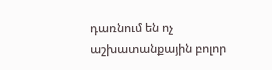դառնում են ոչ աշխատանքային բոլոր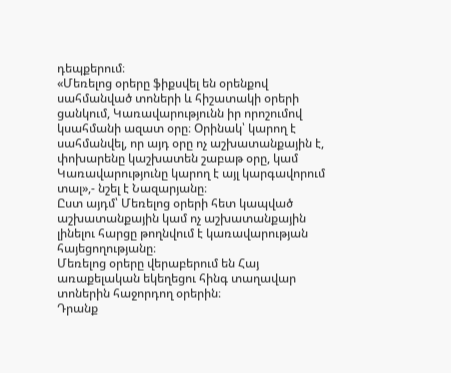դեպքերում։
«Մեռելոց օրերը ֆիքսվել են օրենքով սահմանված տոների և հիշատակի օրերի ցանկում, Կառավարությունն իր որոշումով կսահմանի ազատ օրը։ Օրինակ՝ կարող է սահմանվել, որ այդ օրը ոչ աշխատանքային է, փոխարենը կաշխատեն շաբաթ օրը, կամ Կառավարությունը կարող է այլ կարգավորում տալ»,- նշել է Նազարյանը։
Ըստ այդմ՝ Մեռելոց օրերի հետ կապված աշխատանքային կամ ոչ աշխատանքային լինելու հարցը թողնվում է կառավարության հայեցողությանը։
Մեռելոց օրերը վերաբերում են Հայ առաքելական եկեղեցու հինգ տաղավար տոներին հաջորդող օրերին։
Դրանք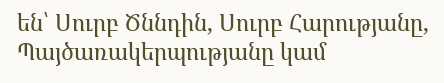են՝ Սուրբ Ծննդին, Սուրբ Հարությանը, Պայծառակերպությանը կամ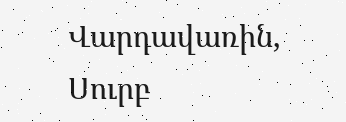Վարդավառին, Սուրբ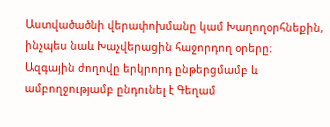Աստվածածնի վերափոխմանը կամ Խաղողօրհնեքին, ինչպես նաև Խաչվերացին հաջորդող օրերը։
Ազգային ժողովը երկրորդ ընթերցմամբ և ամբողջությամբ ընդունել է Գեղամ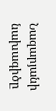Նազարյանի նախագիծը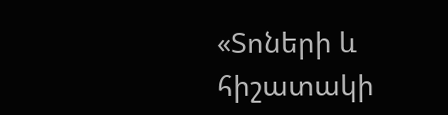«Տոների և հիշատակի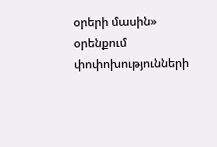օրերի մասին» օրենքում փոփոխությունների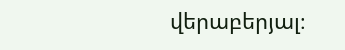վերաբերյալ։